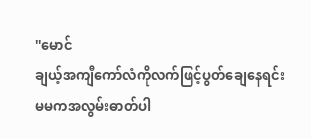''မောင်
ချယ့်အကျီကော်လံကိုလက်ဖြင့်ပွတ်ချေနေရင်း မမကအလွမ်းဓာတ်ပါ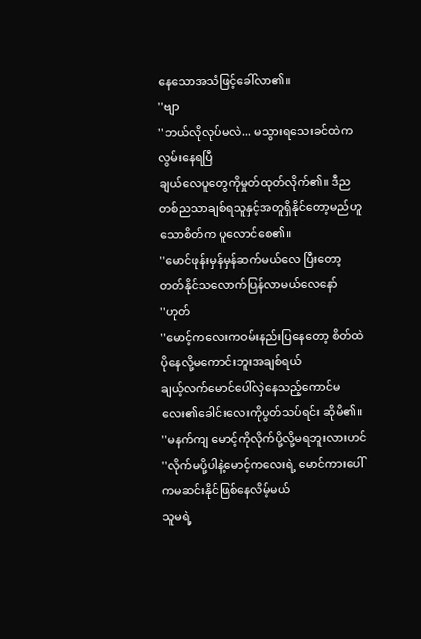နေသောအသံဖြင့်ခေါ်လာ၏။
''ဗျာ
''ဘယ်လိုလုပ်မလဲ... မသွားရသေးခင်ထဲကလွမ်းနေရပြီ
ချယ်လေပူတွေကိုမှုတ်ထုတ်လိုက်၏။ ဒီညတစ်ညသာချစ်ရသူနှင့်အတူရှိနိုင်တော့မည်ဟူသောစိတ်က ပူလောင်စေ၏။
''မောင်ဖုန်းမှန်မှန်ဆက်မယ်လေ ပြီးတော့တတ်နိုင်သလောက်ပြန်လာမယ်လေနော်
''ဟုတ်
''မောင့်ကလေးကဝမ်းနည်းပြနေတော့ စိတ်ထဲပိုနေလို့မကောင်းဘူးအချစ်ရယ်
ချယ့်လက်မောင်ပေါ်လှဲနေသည့်ကောင်မလေး၏ခေါင်းလေးကိုပွတ်သပ်ရင်း ဆိုမိ၏။
''မနက်ကျ မောင့်ကိုလိုက်ပို့လို့မရဘူးလားဟင်
''လိုက်မပို့ပါနဲ့မောင့်ကလေးရဲ့ မောင်ကားပေါ်ကမဆင်းနိုင်ဖြစ်နေလိမ့်မယ်
သူမရဲ့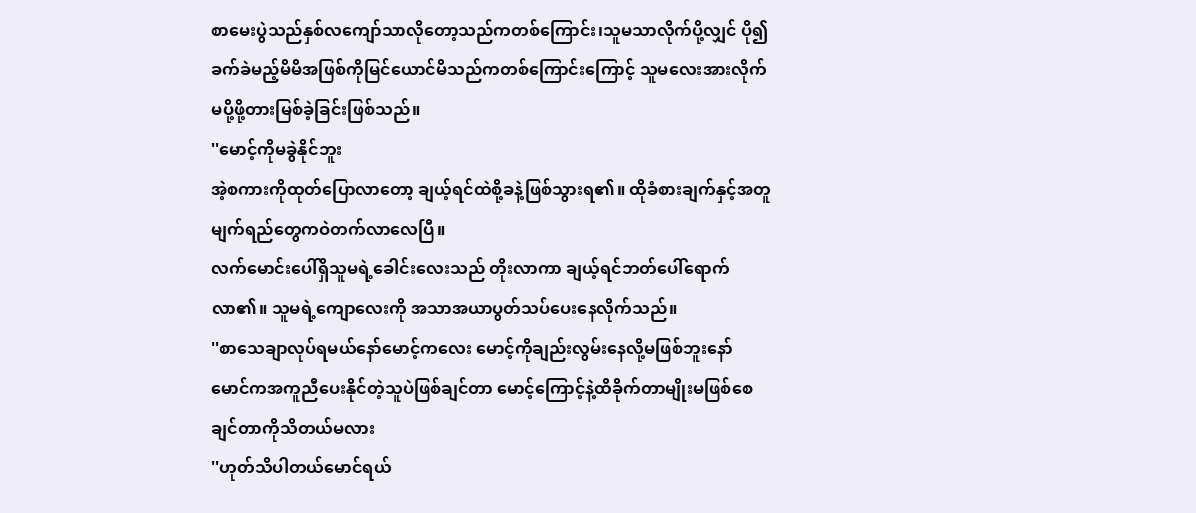စာမေးပွဲသည်နှစ်လကျော်သာလိုတော့သည်ကတစ်ကြောင်း၊သူမသာလိုက်ပို့လျှင် ပို၍ခက်ခဲမည့်မိမိအဖြစ်ကိုမြင်ယောင်မိသည်ကတစ်ကြောင်းကြောင့် သူမလေးအားလိုက်မပို့ဖို့တားမြစ်ခဲ့ခြင်းဖြစ်သည်။
''မောင့်ကိုမခွဲနိုင်ဘူး
အဲ့စကားကိုထုတ်ပြောလာတော့ ချယ့်ရင်ထဲစို့ခနဲ့ဖြစ်သွားရ၏။ ထိုခံစားချက်နှင့်အတူ မျက်ရည်တွေကဝဲတက်လာလေပြီ။
လက်မောင်းပေါ်ရှိသူမရဲ့ခေါင်းလေးသည် တိုးလာကာ ချယ့်ရင်ဘတ်ပေါ်ရောက်လာ၏။ သူမရဲ့ကျောလေးကို အသာအယာပွတ်သပ်ပေးနေလိုက်သည်။
''စာသေချာလုပ်ရမယ်နော်မောင့်ကလေး မောင့်ကိုချည်းလွမ်းနေလို့မဖြစ်ဘူးနော် မောင်ကအကူညီပေးနိုင်တဲ့သူပဲဖြစ်ချင်တာ မောင့်ကြောင့်နဲ့ထိခိုက်တာမျိုးမဖြစ်စေချင်တာကိုသိတယ်မလား
''ဟုတ်သိပါတယ်မောင်ရယ်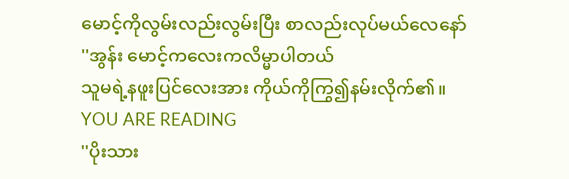မောင့်ကိုလွမ်းလည်းလွမ်းပြီး စာလည်းလုပ်မယ်လေနော်
''အွန်း မောင့်ကလေးကလိမ္မာပါတယ်
သူမရဲ့နဖူးပြင်လေးအား ကိုယ်ကိုကြွ၍နမ်းလိုက်၏။
YOU ARE READING
''ပိုးသား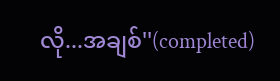လို...အချစ်''(completed)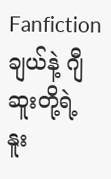Fanfictionချယ်နဲ့ ဂျီဆူးတို့ရဲ့ နူး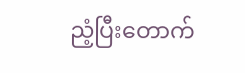ညံ့ပြီးတောက်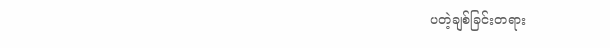ပတဲ့ချစ်ခြင်းတရား